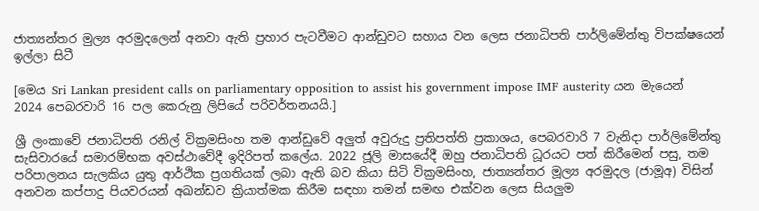ජාත්‍යන්තර මුල්‍ය අරමුදලෙන් අනවා ඇති ප්‍රහාර පැටවීමට ආන්ඩුවට සහාය වන ලෙස ජනාධිපති පාර්ලිමේන්තු විපක්ෂයෙන් ඉල්ලා සිටී

[මෙය Sri Lankan president calls on parliamentary opposition to assist his government impose IMF austerity යන මැයෙන් 2024 පෙබරවාරි 16 පල කෙරුනු ලිපියේ පරිවර්තනයයි.]

ශ්‍රී ලංකාවේ ජනාධිපති රනිල් වික්‍රමසිංහ තම ආන්ඩුවේ අලුත් අවුරුදු ප්‍රතිපත්ති ප්‍රකාශය, පෙබරවාරි 7 වැනිදා පාර්ලිමේන්තු සැසිවාරයේ සමාරම්භක අවස්ථාවේදී ඉදිරිපත් කලේය. 2022 ජූලි මාසයේදී ඔහු ජනාධිපති ධූරයට පත් කිරීමෙන් පසු, තම පරිපාලනය සැලකිය යුතු ආර්ථික ප්‍රගතියක් ලබා ඇති බව කියා සිටි වික්‍රමසිංහ, ජාත්‍යන්තර මූල්‍ය අරමුදල (ජාමූඅ) විසින් අනවන කප්පාදු පියවරයන් අඛන්ඩව ක්‍රියාත්මක කිරීම සඳහා තමන් සමඟ එක්වන ලෙස සියලුම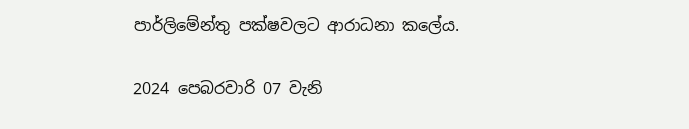පාර්ලිමේන්තු පක්ෂවලට ආරාධනා කලේය.

2024 පෙබරවාරි 07 වැනි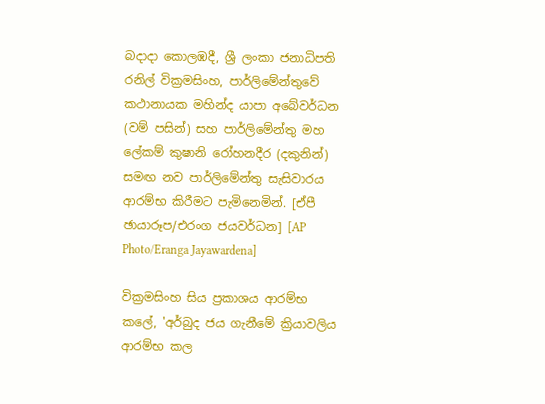බදාදා කොලඹදී, ශ්‍රී ලංකා ජනාධිපති රනිල් වික්‍රමසිංහ, පාර්ලිමේන්තුවේ කථානායක මහින්ද යාපා අබේවර්ධන (වම් පසින්) සහ පාර්ලිමේන්තු මහ ලේකම් කුෂානි රෝහනදීර (දකුනින්) සමඟ නව පාර්ලිමේන්තු සැසිවාරය ආරම්භ කිරීමට පැමිනෙමින්. [ඒපී ඡායාරූප/එරංග ජයවර්ධන] [AP Photo/Eranga Jayawardena]

වික්‍රමසිංහ සිය ප්‍රකාශය ආරම්භ කලේ, 'අර්බුද ජය ගැනීමේ ක්‍රියාවලිය ආරම්භ කල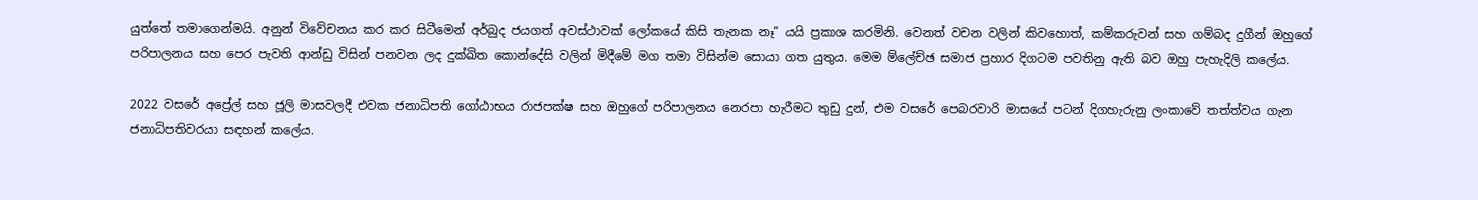යුත්තේ තමාගෙන්මයි. අනුන් විවේචනය කර කර සිටීමෙන් අර්බුද ජයගත් අවස්ථාවක් ලෝකයේ කිසි තැනක නෑ” යයි ප්‍රකාශ කරමිනි. වෙනත් වචන වලින් කිවහොත්, කම්කරුවන් සහ ගම්බද දුගීන් ඔහුගේ පරිපාලනය සහ පෙර පැවති ආන්ඩු විසින් පනවන ලද දුක්ඛිත කොන්දේසි වලින් මිදීමේ මග තමා විසින්ම සොයා ගත යුතුය. මෙම ම්ලේච්ඡ සමාජ ප්‍රහාර දිගටම පවතිනු ඇති බව ඔහු පැහැදිලි කලේය.

2022 වසරේ අප්‍රේල් සහ ජූලි මාසවලදී එවක ජනාධිපති ගෝඨාභය රාජපක්ෂ සහ ඔහුගේ පරිපාලනය නෙරපා හැරීමට තුඩු දුන්, එම වසරේ පෙබරවාරි මාසයේ පටන් දිගහැරුනු ලංකාවේ තත්ත්වය ගැන ජනාධිපතිවරයා සඳහන් කලේය.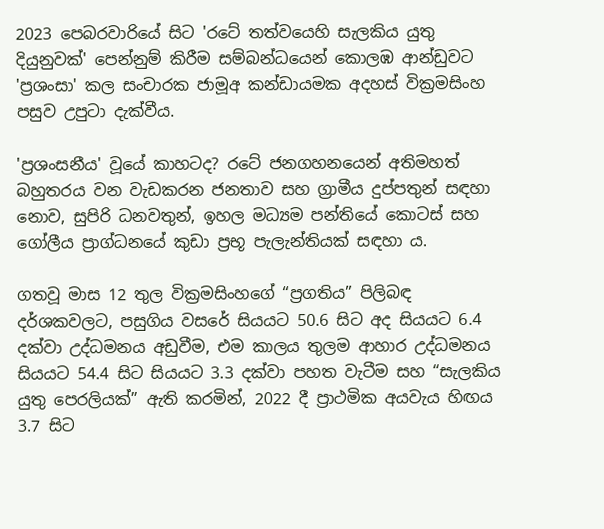2023 පෙබරවාරියේ සිට 'රටේ තත්වයෙහි සැලකිය යුතු දියුනුවක්' පෙන්නුම් කිරීම සම්බන්ධයෙන් කොලඹ ආන්ඩුවට 'ප්‍රශංසා' කල සංචාරක ජාමූඅ කන්ඩායමක අදහස් වික්‍රමසිංහ පසුව උපුටා දැක්වීය.

'ප්‍රශංසනීය' වූයේ කාහටද? රටේ ජනගහනයෙන් අතිමහත් බහුතරය වන වැඩකරන ජනතාව සහ ග්‍රාමීය දුප්පතුන් සඳහා නොව, සුපිරි ධනවතුන්, ඉහල මධ්‍යම පන්තියේ කොටස් සහ ගෝලීය ප්‍රාග්ධනයේ කුඩා ප්‍රභූ පැලැන්තියක් සඳහා ය.

ගතවූ මාස 12 තුල වික්‍රමසිංහගේ “ප්‍රගතිය” පිලිබඳ දර්ශකවලට, පසුගිය වසරේ සියයට 50.6 සිට අද සියයට 6.4 දක්වා උද්ධමනය අඩුවීම, එම කාලය තුලම ආහාර උද්ධමනය සියයට 54.4 සිට සියයට 3.3 දක්වා පහත වැටීම සහ “සැලකිය යුතු පෙරලියක්” ඇති කරමින්, 2022 දී ප්‍රාථමික අයවැය හිඟය 3.7 සිට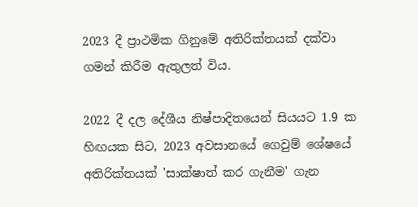2023 දී ප්‍රාථමික ගිනුමේ අතිරික්තයක් දක්වා ගමන් කිරීම ඇතුලත් විය.

2022 දී දල දේශීය නිෂ්පාදිතයෙන් සියයට 1.9 ක හිඟයක සිට, 2023 අවසානයේ ගෙවුම් ශේෂයේ අතිරික්තයක් 'සාක්ෂාත් කර ගැනීම' ගැන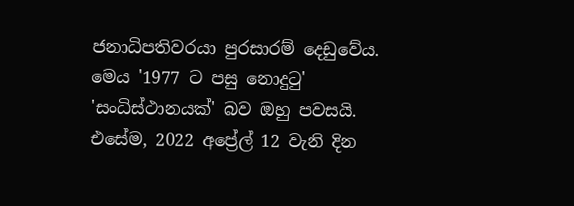ජනාධිපතිවරයා පුරසාරම් දෙඩුවේය. මෙය '1977 ට පසු නොදුටු' 'සංධිස්ථානයක්' බව ඔහු පවසයි. එසේම, 2022 අප්‍රේල් 12 වැනි දින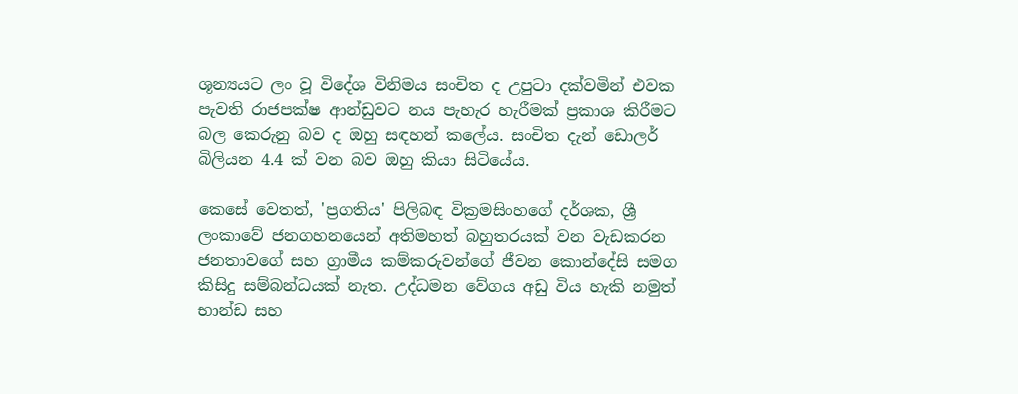ශූන්‍යයට ලං වූ විදේශ විනිමය සංචිත ද උපුටා දක්වමින් එවක පැවති රාජපක්ෂ ආන්ඩුවට නය පැහැර හැරීමක් ප්‍රකාශ කිරීමට බල කෙරුනු බව ද ඔහු සඳහන් කලේය. සංචිත දැන් ඩොලර් බිලියන 4.4 ක් වන බව ඔහු කියා සිටියේය.

කෙසේ වෙතත්, 'ප්‍රගතිය' පිලිබඳ වික්‍රමසිංහගේ දර්ශක, ශ්‍රී ලංකාවේ ජනගහනයෙන් අතිමහත් බහුතරයක් වන වැඩකරන ජනතාවගේ සහ ග්‍රාමීය කම්කරුවන්ගේ ජීවන කොන්දේසි සමග කිසිදු සම්බන්ධයක් නැත. උද්ධමන වේගය අඩු විය හැකි නමුත් භාන්ඩ සහ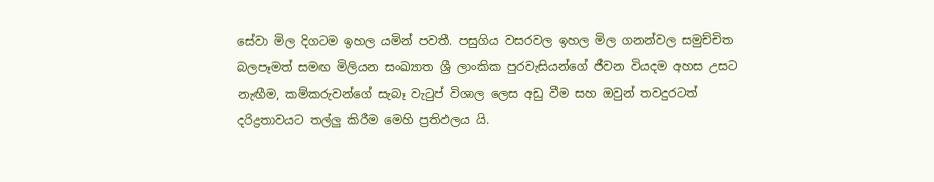සේවා මිල දිගටම ඉහල යමින් පවතී. පසුගිය වසරවල ඉහල මිල ගනන්වල සමුච්චිත බලපෑමත් සමඟ මිලියන සංඛ්‍යාත ශ්‍රී ලාංකික පුරවැසියන්ගේ ජීවන වියදම අහස උසට නැඟීම, කම්කරුවන්ගේ සැබෑ වැටුප් විශාල ලෙස අඩු වීම සහ ඔවුන් තවදුරටත් දරිද්‍රතාවයට තල්ලු කිරීම මෙහි ප්‍රතිඵලය යි.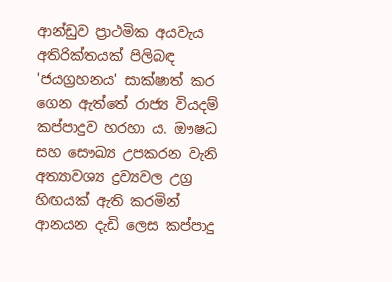ආන්ඩුව ප්‍රාථමික අයවැය අතිරික්තයක් පිලිබඳ 'ජයග්‍රහනය' සාක්ෂාත් කර ගෙන ඇත්තේ රාජ්‍ය වියදම් කප්පාදුව හරහා ය. ඖෂධ සහ සෞඛ්‍ය උපකරන වැනි අත්‍යාවශ්‍ය ද්‍රව්‍යවල උග්‍ර හිඟයක් ඇති කරමින් ආනයන දැඩි ලෙස කප්පාදු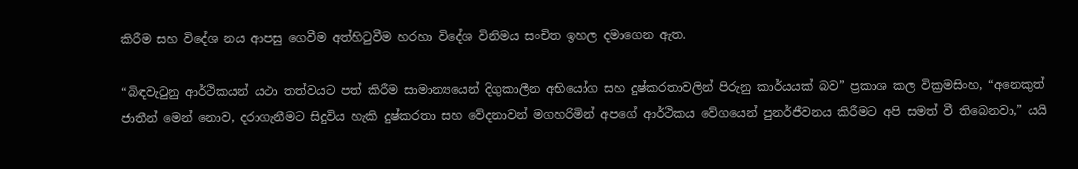කිරීම සහ විදේශ නය ආපසු ගෙවීම අත්හිටුවීම හරහා විදේශ විනිමය සංචිත ඉහල දමාගෙන ඇත.

“බිඳවැටුනු ආර්ථිකයන් යථා තත්වයට පත් කිරීම සාමාන්‍යයෙන් දිගුකාලීන අභියෝග සහ දුෂ්කරතාවලින් පිරුනු කාර්යයක් බව” ප්‍රකාශ කල වික්‍රමසිංහ, “අනෙකුත් ජාතීන් මෙන් නොව, දරාගැනීමට සිදුවිය හැකි දුෂ්කරතා සහ වේදනාවන් මගහරිමින් අපගේ ආර්ථිකය වේගයෙන් පුනර්ජීවනය කිරීමට අපි සමත් වී තිබෙනවා,” යයි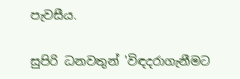පැවසීය.

සුපිරි ධනවතුන් 'විඳදරාගැනීමට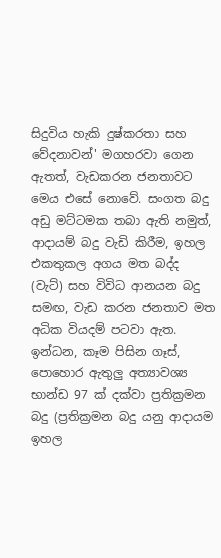සිදුවිය හැකි දුෂ්කරතා සහ වේදනාවන්' මගහරවා ගෙන ඇතත්, වැඩකරන ජනතාවට මෙය එසේ නොවේ. සංගත බදු අඩු මට්ටමක තබා ඇති නමුත්, ආදායම් බදු වැඩි කිරීම, ඉහල එකතුකල අගය මත බද්ද (වැට්) සහ විවිධ ආනයන බදු සමඟ, වැඩ කරන ජනතාව මත අධික වියදම් පටවා ඇත. ඉන්ධන, කෑම පිසින ගෑස්, පොහොර ඇතුලු අත්‍යාවශ්‍ය භාන්ඩ 97 ක් දක්වා ප්‍රතික්‍රමන බදු (ප්‍රතික්‍රමන බදු යනු ආදායම ඉහල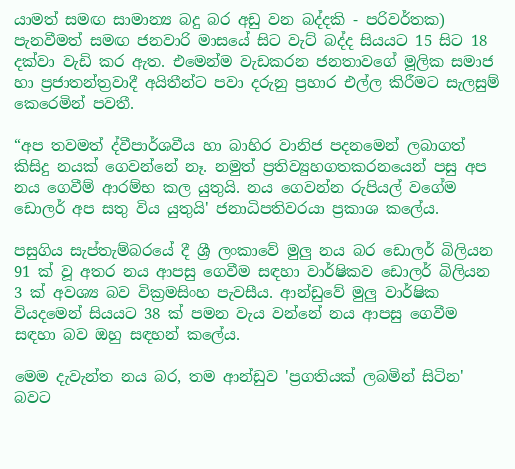යාමත් සමඟ සාමාන්‍ය බදු බර අඩු වන බද්දකි - පරිවර්තක) පැනවීමත් සමඟ ජනවාරි මාසයේ සිට වැට් බද්ද සියයට 15 සිට 18 දක්වා වැඩි කර ඇත. එමෙන්ම වැඩකරන ජනතාවගේ මූලික සමාජ හා ප්‍රජාතන්ත්‍රවාදී අයිතීන්ට පවා දරුනු ප්‍රහාර එල්ල කිරීමට සැලසුම් කෙරෙමින් පවතී.

“අප තවමත් ද්වීපාර්ශවීය හා බාහිර වානිජ පදනමෙන් ලබාගත් කිසිදු නයක් ගෙවන්නේ නෑ. නමුත් ප්‍රතිව්‍යුහගතකරනයෙන් පසු අප නය ගෙවීම් ආරම්භ කල යුතුයි. නය ගෙවන්න රුපියල් වගේම ඩොලර් අප සතු විය යුතුයි' ජනාධිපතිවරයා ප්‍රකාශ කලේය.

පසුගිය සැප්තැම්බරයේ දී ශ්‍රී ලංකාවේ මුලු නය බර ඩොලර් බිලියන 91 ක් වූ අතර නය ආපසු ගෙවීම සඳහා වාර්ෂිකව ඩොලර් බිලියන 3 ක් අවශ්‍ය බව වික්‍රමසිංහ පැවසීය. ආන්ඩුවේ මුලු වාර්ෂික වියදමෙන් සියයට 38 ක් පමන වැය වන්නේ නය ආපසු ගෙවීම සඳහා බව ඔහු සඳහන් කලේය.

මෙම දැවැන්ත නය බර, තම ආන්ඩුව 'ප්‍රගතියක් ලබමින් සිටින' බවට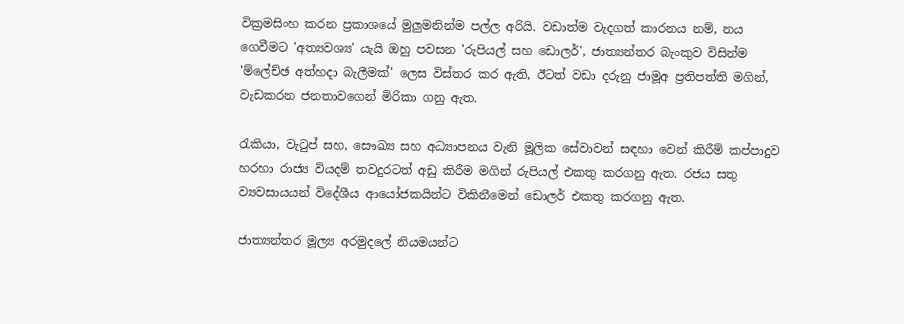වික්‍රමසිංහ කරන ප්‍රකාශයේ මුලුමනින්ම පල්ල අරියි. වඩාත්ම වැදගත් කාරනය නම්, නය ගෙවීමට 'අත්‍යවශ්‍ය' යැයි ඔහු පවසන 'රුපියල් සහ ඩොලර්', ජාත්‍යන්තර බැංකුව විසින්ම 'ම්ලේච්ඡ අත්හදා බැලීමක්' ලෙස විස්තර කර ඇති, ඊටත් වඩා දරුනු ජාමූඅ ප්‍රතිපත්ති මගින්, වැඩකරන ජනතාවගෙන් මිරිකා ගනු ඇත.

රැකියා, වැටුප් සහ, සෞඛ්‍ය සහ අධ්‍යාපනය වැනි මූලික සේවාවන් සඳහා වෙන් කිරීම් කප්පාදුව හරහා රාජ්‍ය වියදම් තවදුරටත් අඩු කිරීම මගින් රුපියල් එකතු කරගනු ඇත. රජය සතු ව්‍යවසායයන් විදේශීය ආයෝජකයින්ට විකිනීමෙන් ඩොලර් එකතු කරගනු ඇත.

ජාත්‍යන්තර මූල්‍ය අරමුදලේ නියමයන්ට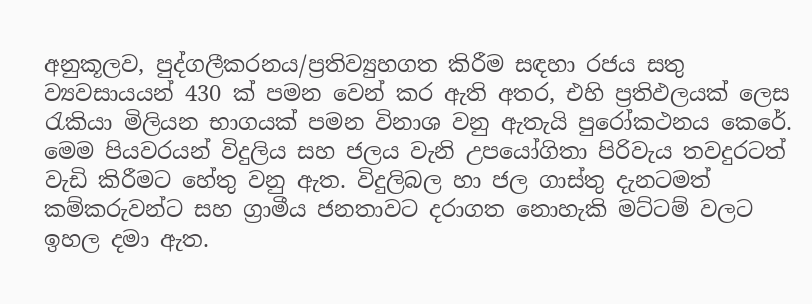අනුකූලව, පුද්ගලීකරනය/ප්‍රතිව්‍යුහගත කිරීම සඳහා රජය සතු ව්‍යවසායයන් 430 ක් පමන වෙන් කර ඇති අතර, එහි ප්‍රතිඵලයක් ලෙස රැකියා මිලියන භාගයක් පමන විනාශ වනු ඇතැයි පුරෝකථනය කෙරේ. මෙම පියවරයන් විදුලිය සහ ජලය වැනි උපයෝගිතා පිරිවැය තවදුරටත් වැඩි කිරීමට හේතු වනු ඇත. විදුලිබල හා ජල ගාස්තු දැනටමත් කම්කරුවන්ට සහ ග්‍රාමීය ජනතාවට දරාගත නොහැකි මට්ටම් වලට ඉහල දමා ඇත.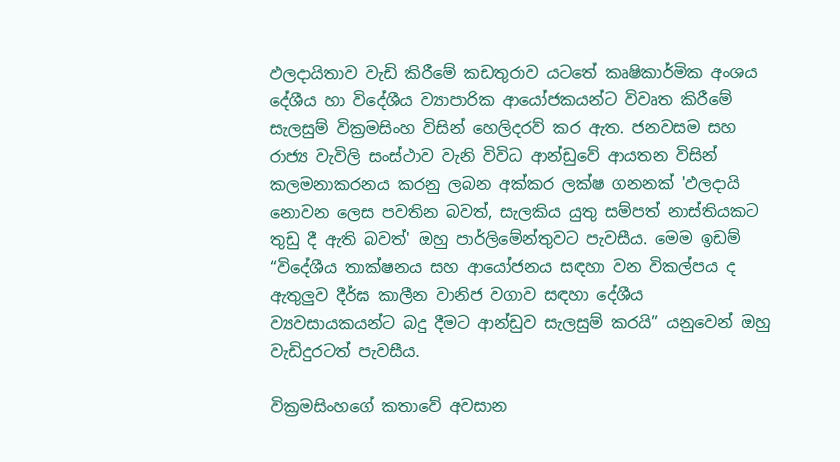ඵලදායිතාව වැඩි කිරීමේ කඩතුරාව යටතේ කෘෂිකාර්මික අංශය දේශීය හා විදේශීය ව්‍යාපාරික ආයෝජකයන්ට විවෘත කිරීමේ සැලසුම් වික්‍රමසිංහ විසින් හෙලිදරව් කර ඇත. ජනවසම සහ රාජ්‍ය වැවිලි සංස්ථාව වැනි විවිධ ආන්ඩුවේ ආයතන විසින් කලමනාකරනය කරනු ලබන අක්කර ලක්ෂ ගනනක් 'ඵලදායි නොවන ලෙස පවතින බවත්, සැලකිය යුතු සම්පත් නාස්තියකට තුඩු දී ඇති බවත්' ඔහු පාර්ලිමේන්තුවට පැවසීය. මෙම ඉඩම් “විදේශීය තාක්ෂනය සහ ආයෝජනය සඳහා වන විකල්පය ද ඇතුලුව දීර්ඝ කාලීන වානිජ වගාව සඳහා දේශීය ව්‍යවසායකයන්ට බදු දීමට ආන්ඩුව සැලසුම් කරයි” යනුවෙන් ඔහු වැඩිදුරටත් පැවසීය.

වික්‍රමසිංහගේ කතාවේ අවසාන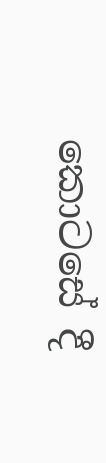කොටසේ දී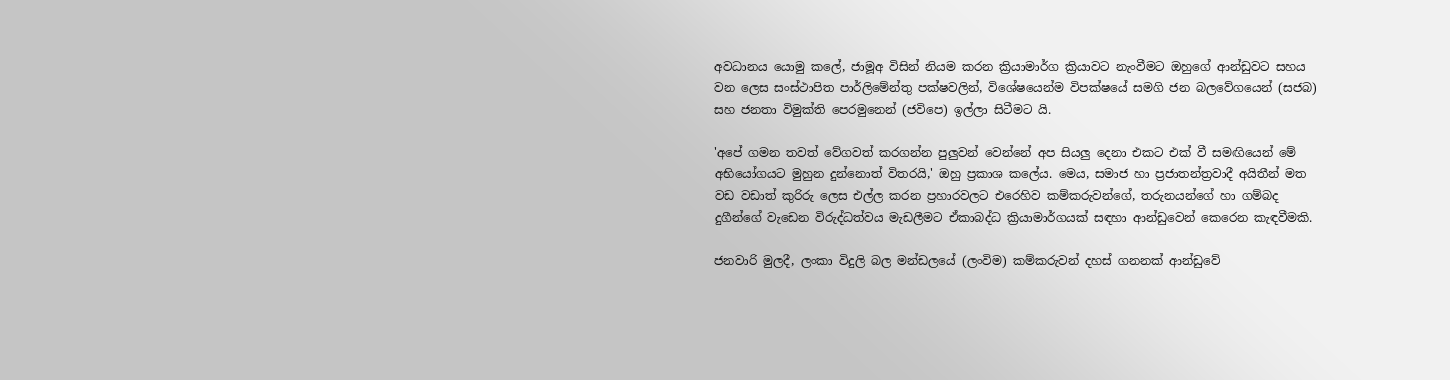අවධානය යොමු කලේ, ජාමූඅ විසින් නියම කරන ක්‍රියාමාර්ග ක්‍රියාවට නැංවීමට ඔහුගේ ආන්ඩුවට සහය වන ලෙස සංස්ථාපිත පාර්ලිමේන්තු පක්ෂවලින්, විශේෂයෙන්ම විපක්ෂයේ සමගි ජන බලවේගයෙන් (සජබ) සහ ජනතා විමුක්ති පෙරමුනෙන් (ජවිපෙ) ඉල්ලා සිටීමට යි.

'අපේ ගමන තවත් වේගවත් කරගන්න පුලුවන් වෙන්නේ අප සියලු දෙනා එකට එක් වී සමඟියෙන් මේ අභියෝගයට මුහුන දුන්නොත් විතරයි,' ඔහු ප්‍රකාශ කලේය. මෙය, සමාජ හා ප්‍රජාතන්ත්‍රවාදී අයිතීන් මත වඩ වඩාත් කුරිරු ලෙස එල්ල කරන ප්‍රහාරවලට එරෙහිව කම්කරුවන්ගේ, තරුනයන්ගේ හා ගම්බද දුගීන්ගේ වැඩෙන විරුද්ධත්වය මැඩලීමට ඒකාබද්ධ ක්‍රියාමාර්ගයක් සඳහා ආන්ඩුවෙන් කෙරෙන කැඳවීමකි.

ජනවාරි මුලදී, ලංකා විදුලි බල මන්ඩලයේ (ලංවිම) කම්කරුවන් දහස් ගනනක් ආන්ඩුවේ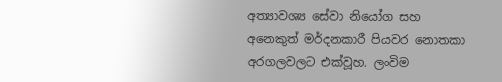අත්‍යාවශ්‍ය සේවා නියෝග සහ අනෙකුත් මර්දනකාරී පියවර නොතකා අරගලවලට එක්වූහ. ලංවිම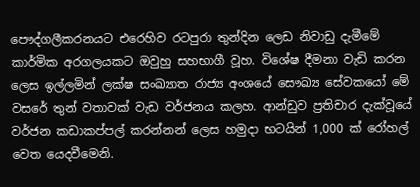පෞද්ගලීකරනයට එරෙහිව රටපුරා තුන්දින ලෙඩ නිවාඩු දැමීමේ කාර්මික අරගලයකට ඔවුහු සහභාගී වූහ. විශේෂ දීමනා වැඩි කරන ලෙස ඉල්ලමින් ලක්ෂ සංඛ්‍යාත රාජ්‍ය අංශයේ සෞඛ්‍ය සේවකයෝ මේ වසරේ තුන් වතාවක් වැඩ වර්ජනය කලහ. ආන්ඩුව ප්‍රතිචාර දැක්වූයේ වර්ජන කඩාකප්පල් කරන්නන් ලෙස හමුදා භටයින් 1,000 ක් රෝහල් වෙත යෙදවීමෙනි.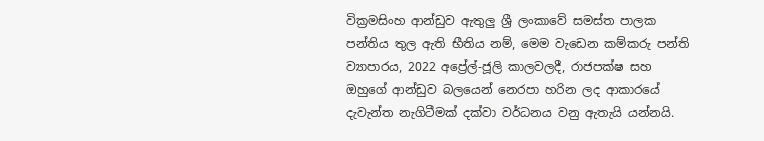වික්‍රමසිංහ ආන්ඩුව ඇතුලු ශ්‍රී ලංකාවේ සමස්ත පාලක පන්තිය තුල ඇති භීතිය නම්, මෙම වැඩෙන කම්කරු පන්ති ව්‍යාපාරය, 2022 අප්‍රේල්-ජූලි කාලවලදී, රාජපක්ෂ සහ ඔහුගේ ආන්ඩුව බලයෙන් නෙරපා හරින ලද ආකාරයේ දැවැන්ත නැගිටීමක් දක්වා වර්ධනය වනු ඇතැයි යන්නයි.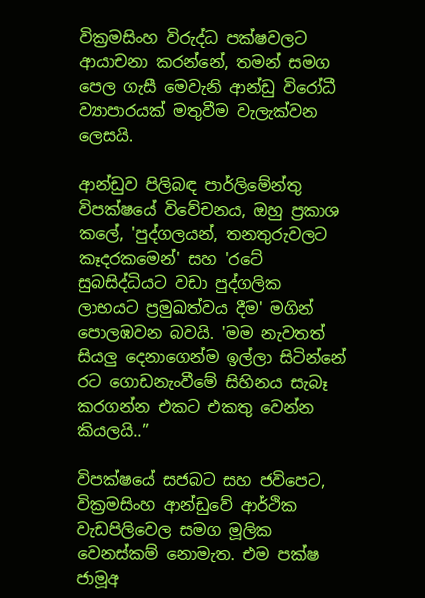වික්‍රමසිංහ විරුද්ධ පක්ෂවලට ආයාචනා කරන්නේ, තමන් සමග පෙල ගැසී මෙවැනි ආන්ඩු විරෝධී ව්‍යාපාරයක් මතුවීම වැලැක්වන ලෙසයි.

ආන්ඩුව පිලිබඳ පාර්ලිමේන්තු විපක්ෂයේ විවේචනය, ඔහු ප්‍රකාශ කලේ, 'පුද්ගලයන්, තනතුරුවලට කෑදරකමෙන්' සහ 'රටේ සුබසිද්ධියට වඩා පුද්ගලික ලාභයට ප්‍රමුඛත්වය දීම' මගින් පොලඹවන බවයි. 'මම නැවතත් සියලු දෙනාගෙන්ම ඉල්ලා සිටින්නේ රට ගොඩනැංවීමේ සිහිනය සැබෑ කරගන්න එකට එකතු වෙන්න කියලයි..”

විපක්ෂයේ සජබට සහ ජවිපෙට, වික්‍රමසිංහ ආන්ඩුවේ ආර්ථික වැඩපිලිවෙල සමග මූලික වෙනස්කම් නොමැත. එම පක්ෂ ජාමූඅ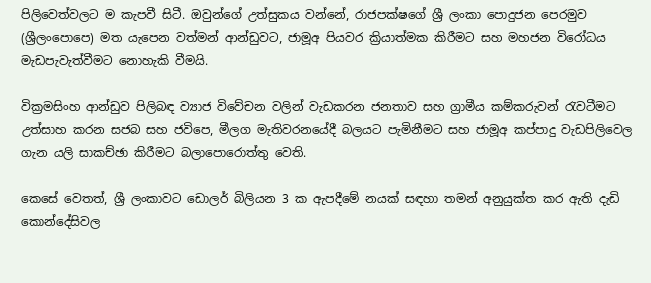පිලිවෙත්වලට ම කැපවී සිටී. ඔවුන්ගේ උත්සුකය වන්නේ, රාජපක්ෂගේ ශ්‍රී ලංකා පොදුජන පෙරමුව (ශ්‍රීලංපොපෙ) මත යැපෙන වත්මන් ආන්ඩුවට, ජාමූඅ පියවර ක්‍රියාත්මක කිරීමට සහ මහජන විරෝධය මැඩපැවැත්වීමට නොහැකි වීමයි.

වික්‍රමසිංහ ආන්ඩුව පිලිබඳ ව්‍යාජ විවේචන වලින් වැඩකරන ජනතාව සහ ග්‍රාමීය කම්කරුවන් රැවටීමට උත්සාහ කරන සජබ සහ ජවිපෙ, මීලග මැතිවරනයේදී බලයට පැමිනීමට සහ ජාමූඅ කප්පාදු වැඩපිලිවෙල ගැන යලි සාකච්ඡා කිරීමට බලාපොරොත්තු වෙති.

කෙසේ වෙතත්, ශ්‍රී ලංකාවට ඩොලර් බිලියන 3 ක ඇපදීමේ නයක් සඳහා තමන් අනුයුක්ත කර ඇති දැඩි කොන්දේසිවල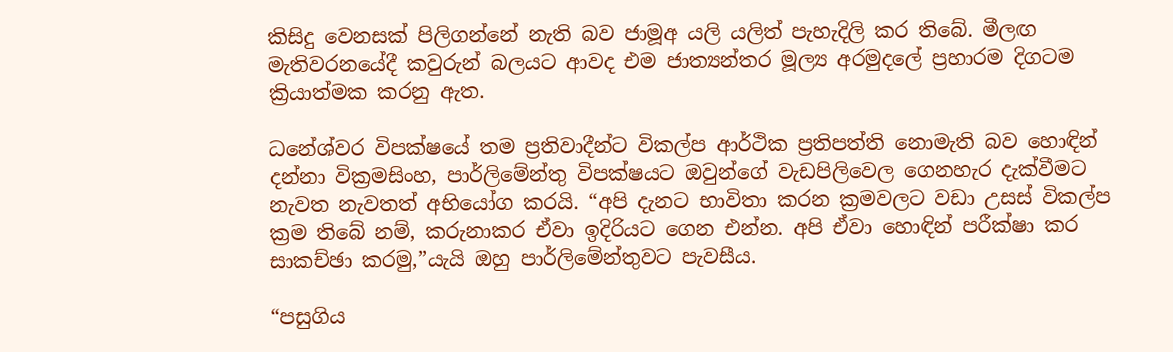කිසිදු වෙනසක් පිලිගන්නේ නැති බව ජාමූඅ යලි යලිත් පැහැදිලි කර තිබේ. මීලඟ මැතිවරනයේදී කවුරුන් බලයට ආවද එම ජාත්‍යන්තර මූල්‍ය අරමුදලේ ප්‍රහාරම දිගටම ක්‍රියාත්මක කරනු ඇත.

ධනේශ්වර විපක්ෂයේ තම ප්‍රතිවාදීන්ට විකල්ප ආර්ථික ප්‍රතිපත්ති නොමැති බව හොඳින් දන්නා වික්‍රමසිංහ, පාර්ලිමේන්තු විපක්ෂයට ඔවුන්ගේ වැඩපිලිවෙල ගෙනහැර දැක්වීමට නැවත නැවතත් අභියෝග කරයි. “අපි දැනට භාවිතා කරන ක්‍රමවලට වඩා උසස් විකල්ප ක්‍රම තිබේ නම්, කරුනාකර ඒවා ඉදිරියට ගෙන එන්න. අපි ඒවා හොඳින් පරීක්ෂා කර සාකච්ඡා කරමු,”යැයි ඔහු පාර්ලිමේන්තුවට පැවසීය.

“පසුගිය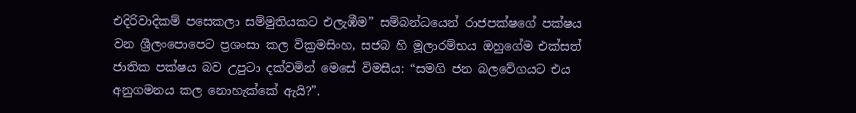එදිරිවාදිකම් පසෙකලා සම්මුතියකට එලැඹීම” සම්බන්ධයෙන් රාජපක්ෂගේ පක්ෂය වන ශ්‍රීලංපොපෙට ප්‍රශංසා කල වික්‍රමසිංහ, සජබ හි මූලාරම්භය ඔහුගේම එක්සත් ජාතික පක්ෂය බව උපුටා දක්වමින් මෙසේ විමසීය: “සමගි ජන බලවේගයට එය අනුගමනය කල නොහැක්කේ ඇයි?”.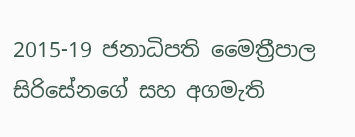2015-19 ජනාධිපති මෛත්‍රීපාල සිරිසේනගේ සහ අගමැති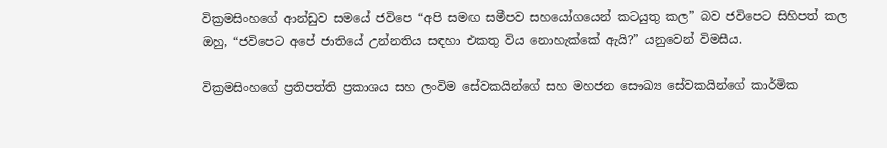වික්‍රමසිංහගේ ආන්ඩුව සමයේ ජවිපෙ “අපි සමඟ සමීපව සහයෝගයෙන් කටයුතු කල” බව ජවිපෙට සිහිපත් කල ඔහු, “ජවිපෙට අපේ ජාතියේ උන්නතිය සඳහා එකතු විය නොහැක්කේ ඇයි?” යනුවෙන් විමසීය.

වික්‍රමසිංහගේ ප්‍රතිපත්ති ප්‍රකාශය සහ ලංවිම සේවකයින්ගේ සහ මහජන සෞඛ්‍ය සේවකයින්ගේ කාර්මික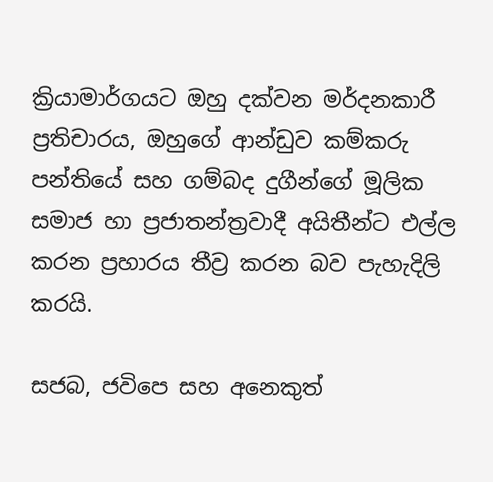ක්‍රියාමාර්ගයට ඔහු දක්වන මර්දනකාරී ප්‍රතිචාරය, ඔහුගේ ආන්ඩුව කම්කරු පන්තියේ සහ ගම්බද දුගීන්ගේ මූලික සමාජ හා ප්‍රජාතන්ත්‍රවාදී අයිතීන්ට එල්ල කරන ප්‍රහාරය තීව්‍ර කරන බව පැහැදිලි කරයි.

සජබ, ජවිපෙ සහ අනෙකුත්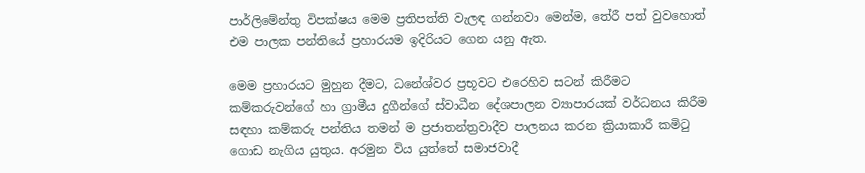පාර්ලිමේන්තු විපක්ෂය මෙම ප්‍රතිපත්ති වැලඳ ගන්නවා මෙන්ම, තේරී පත් වුවහොත් එම පාලක පන්තියේ ප්‍රහාරයම ඉදිරියට ගෙන යනු ඇත.

මෙම ප්‍රහාරයට මුහුන දීමට, ධනේශ්වර ප්‍රභූවට එරෙහිව සටන් කිරීමට කම්කරුවන්ගේ හා ග්‍රාමීය දුගීන්ගේ ස්වාධීන දේශපාලන ව්‍යාපාරයක් වර්ධනය කිරීම සඳහා කම්කරු පන්තිය තමන් ම ප්‍රජාතන්ත්‍රවාදීව පාලනය කරන ක්‍රියාකාරී කමිටු ගොඩ නැගිය යුතුය. අරමුන විය යුත්තේ සමාජවාදී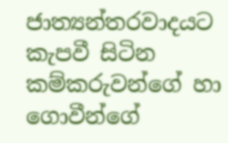ජාත්‍යන්තරවාදයට කැපවී සිටින කම්කරුවන්ගේ හා ගොවීන්ගේ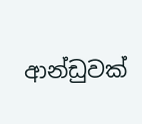ආන්ඩුවක්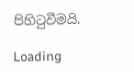පිහිටුවීමයි.

Loading